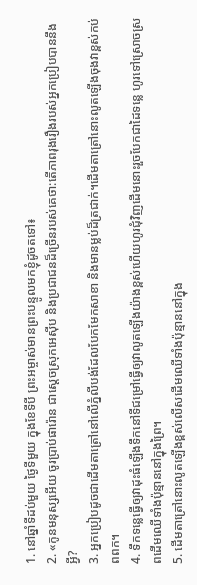1. នៅឆ្នាំទីដប់មួយ ថ្ងៃទីមួយ ក្នុងខែទីបី ព្រះអម្ចាស់មានព្រះបន្ទូលមកខ្ញុំដូចតទៅ៖
2. «កូនមនុស្សអើយ ចូរប្រាប់ផារ៉ោន ជាស្ដេចស្រុកអេស៊ីប និងប្រជាជនដ៏ច្រើនរបស់គេថា:តើភាពរុងរឿងរបស់អ្នកប្រៀបបាននឹងអ្វី?
3. អ្នកប្រៀបដូចជាដើមតាត្រៅនៅលើភ្នំលីបង់ដែលបែកមែកសាខា និងមានម្លប់ដ៏ត្រជាក់។ដើមតាត្រៅនោះលូតឡើងចុងវាខ្ពស់កប់ពពក។
4. ទឹកទន្លេធ្វើឲ្យវាដុះធំឡើងទឹកនៅទីជម្រៅធ្វើឲ្យវាលូតឡើងយ៉ាងខ្ពស់ហើយហូរជុំវិញដើមនោះរួចបែកជាដៃទន្លេ ហូរទៅស្រោចស្រពដើមឈើទាំងប៉ុន្មាននៅក្នុងព្រៃ។
5. ដើមតាត្រៅនោះលូតឡើងខ្ពស់លើសដើមឈើទាំងប៉ុន្មាននៅក្នុង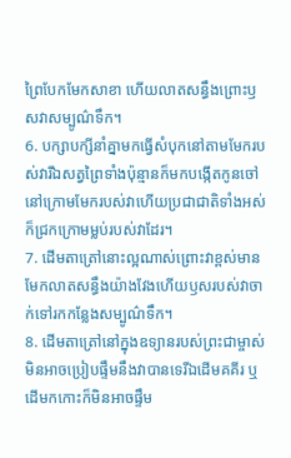ព្រៃបែកមែកសាខា ហើយលាតសន្ធឹងព្រោះឫសវាសម្បូណ៌ទឹក។
6. បក្សាបក្សីនាំគ្នាមកធ្វើសំបុកនៅតាមមែករបស់វារីឯសត្វព្រៃទាំងប៉ុន្មានក៏មកបង្កើតកូនចៅនៅក្រោមមែករបស់វាហើយប្រជាជាតិទាំងអស់ក៏ជ្រកក្រោមម្លប់របស់វាដែរ។
7. ដើមតាត្រៅនោះល្អណាស់ព្រោះវាខ្ពស់មានមែកលាតសន្ធឹងយ៉ាងវែងហើយឫសរបស់វាចាក់ទៅរកកន្លែងសម្បូណ៌ទឹក។
8. ដើមតាត្រៅនៅក្នុងឧទ្យានរបស់ព្រះជាម្ចាស់មិនអាចប្រៀបផ្ទឹមនឹងវាបានទេរីឯដើមគគីរ ឬដើមកកោះក៏មិនអាចផ្ទឹម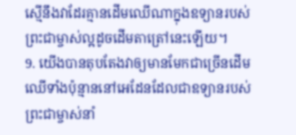ស្មើនឹងវាដែរគ្មានដើមឈើណាក្នុងឧទ្យានរបស់ព្រះជាម្ចាស់ល្អដូចដើមតាត្រៅនេះឡើយ។
9. យើងបានតុបតែងវាឲ្យមានមែកជាច្រើនដើមឈើទាំងប៉ុន្មាននៅអេដែនដែលជាឧទ្យានរបស់ព្រះជាម្ចាស់នាំ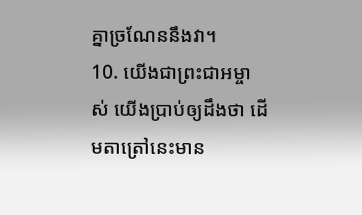គ្នាច្រណែននឹងវា។
10. យើងជាព្រះជាអម្ចាស់ យើងប្រាប់ឲ្យដឹងថា ដើមតាត្រៅនេះមាន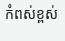កំពស់ខ្ពស់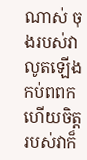ណាស់ ចុងរបស់វាលូតឡើងកប់ពពក ហើយចិត្តរបស់វាក៏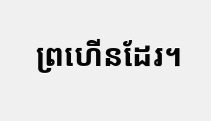ព្រហើនដែរ។